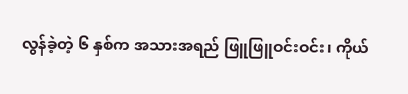လွန်ခဲ့တဲ့ ၆ နှစ်က အသားအရည် ဖြူဖြူဝင်းဝင်း၊ ကိုယ်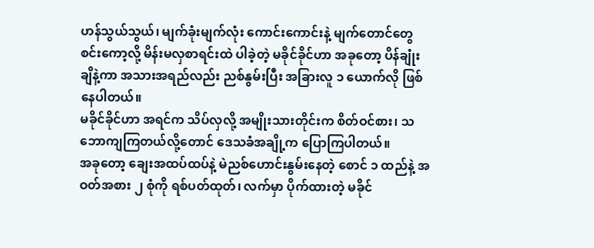ဟန်သွယ်သွယ်၊ မျက်ခုံးမျက်လုံး ကောင်းကောင်းနဲ့ မျက်တောင်တွေ စင်းကော့လို့ မိန်းမလှစာရင်းထဲ ပါခဲ့တဲ့ မခိုင်ခိုင်ဟာ အခုတော့ ပိန်ချုံးချိနဲ့ကာ အသားအရည်လည်း ညစ်နွမ်းပြီး အခြားလူ ၁ ယောက်လို ဖြစ်နေပါတယ်။
မခိုင်ခိုင်ဟာ အရင်က သိပ်လှလို့ အမျိုးသားတိုင်းက စိတ်ဝင်စား၊ သဘောကျကြတယ်လို့တောင် ဒေသခံအချို့က ပြောကြပါတယ်။
အခုတော့ ချေးအထပ်ထပ်နဲ့ မဲညစ်ဟောင်းနွမ်းနေတဲ့ စောင် ၁ ထည်နဲ့ အဝတ်အစား ၂ စုံကို ရစ်ပတ်ထုတ်၊ လက်မှာ ပိုက်ထားတဲ့ မခိုင်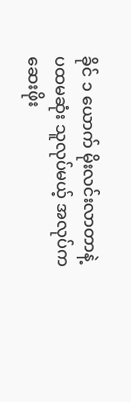ခိုင် ၁ ယောက် မိုးလင်းလာတာနဲ့ ပထမဆုံး သူလုပ်မယ့် အလုပ်က ဆေးဖိုး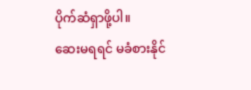ပိုက်ဆံရှာဖို့ပါ။
ဆေးမရရင် မခံစားနိုင်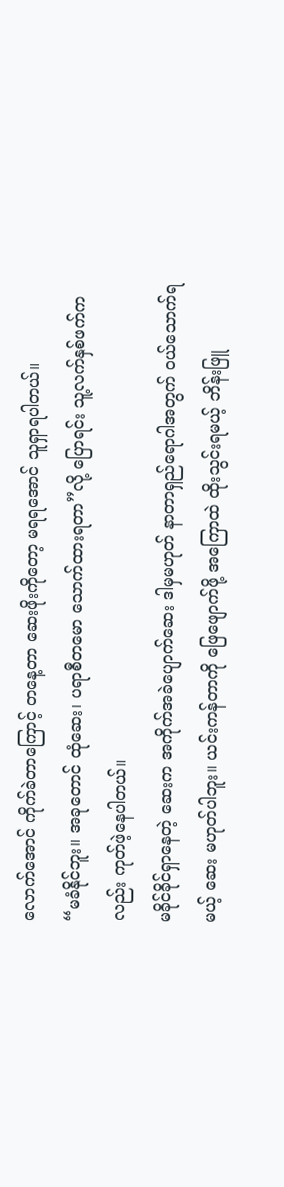လောက်အောင် ကိုက်ခဲတာကြောင့် တနေ့တာ ဆေးဖိုးကိုတော့ မရရအောင် သူရှာရပါတယ်။
“မခံနိုင်ဘူး။ အခုတောင် ထုံဆေး၊ ပရာစီတမော သောက်ထားရတာ”လို့ ပြောရင်း သူ့လက်နှစ်ဖက်ကလည်း ကုတ်ဖဲ့နေပါတယ်။
မခိုင်ခိုင်ရှာနေတဲ့ ဆေးက အကိုက်အခဲပျောက်ဆေး ဒါမှမဟုတ် နာတာရှည်ရောဂါအတွက် ဝယ်သောက်ရမယ့် ဆေး မဟုတ်ပါဘူး။ ယင်းကန်တာကို ဖြေဖျောက်ဖို့ အကြောထဲ ထိုးသွင်းရမယ့် ဘိန်းဖြူ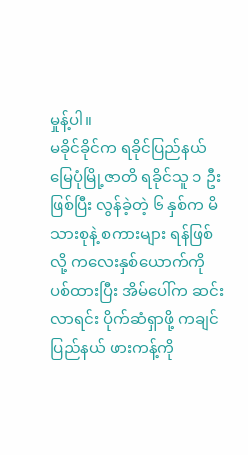မှုန့်ပါ။
မခိုင်ခိုင်က ရခိုင်ပြည်နယ် မြေပုံမြို့ဇာတိ ရခိုင်သူ ၁ ဦးဖြစ်ပြီး လွန်ခဲ့တဲ့ ၆ နှစ်က မိသားစုနဲ့ စကားများ ရန်ဖြစ်လို့ ကလေးနှစ်ယောက်ကို ပစ်ထားပြီး အိမ်ပေါ်က ဆင်းလာရင်း ပိုက်ဆံရှာဖို့ ကချင်ပြည်နယ် ဖားကန့်ကို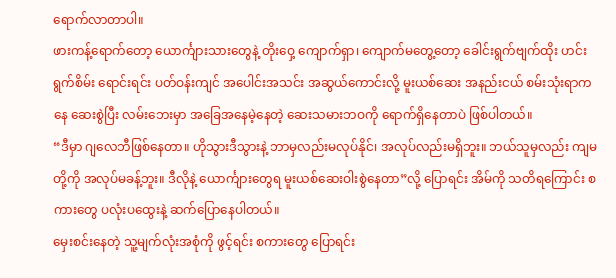ရောက်လာတာပါ။
ဖားကန့်ရောက်တော့ ယောင်္ကျားသားတွေနဲ့ တိုးဝှေ့ ကျောက်ရှာ၊ ကျောက်မတွေ့တော့ ခေါင်းရွက်ဗျက်ထိုး ဟင်းရွက်စိမ်း ရောင်းရင်း ပတ်ဝန်းကျင် အပေါင်းအသင်း အဆွယ်ကောင်းလို့ မူးယစ်ဆေး အနည်းငယ် စမ်းသုံးရာကနေ ဆေးစွဲပြီး လမ်းဘေးမှာ အခြေအနေမဲ့နေတဲ့ ဆေးသမားဘဝကို ရောက်ရှိနေတာပဲ ဖြစ်ပါတယ်။
“ဒီမှာ ဂျလေဘီဖြစ်နေတာ။ ဟိုသွားဒီသွားနဲ့ ဘာမှလည်းမလုပ်နိုင်၊ အလုပ်လည်းမရှိဘူး။ ဘယ်သူမှလည်း ကျမတို့ကို အလုပ်မခန့်ဘူး။ ဒီလိုနဲ့ ယောင်္ကျားတွေရ မူးယစ်ဆေးဝါးစွဲနေတာ”လို့ ပြောရင်း အိမ်ကို သတိရကြောင်း စကားတွေ ပလုံးပထွေးနဲ့ ဆက်ပြောနေပါတယ်။
မှေးစင်းနေတဲ့ သူ့မျက်လုံးအစုံကို ဖွင့်ရင်း စကားတွေ ပြောရင်း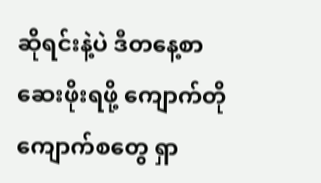ဆိုရင်းနဲ့ပဲ ဒီတနေ့စာ ဆေးဖိုးရဖို့ ကျောက်တိုကျောက်စတွေ ရှာ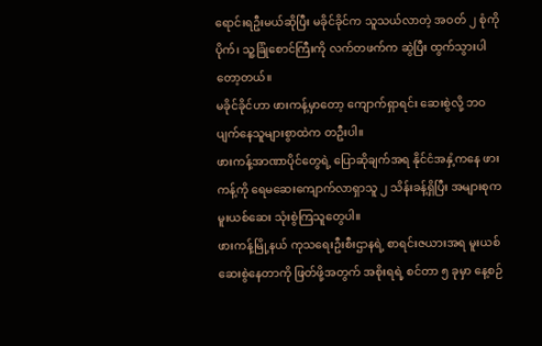ရောင်းရဦးမယ်ဆိုပြီး မခိုင်ခိုင်က သူသယ်လာတဲ့ အဝတ် ၂ စုံကို ပိုက်၊ သူ့ခြုံစောင်ကြီးကို လက်တဖက်က ဆွဲပြီး ထွက်သွားပါတော့တယ်။
မခိုင်ခိုင်ဟာ ဖားကန့်မှာတော့ ကျောက်ရှာရင်း ဆေးစွဲလို့ ဘဝပျက်နေသူများစွာထဲက တဦးပါ။
ဖားကန့်အာဏာပိုင်တွေရဲ့ ပြောဆိုချက်အရ နိုင်ငံအနှံ့ကနေ ဖားကန့်ကို ရေမဆေးကျောက်လာရှာသူ ၂ သိန်းခန့်ရှိပြီး အများစုက မူးယစ်ဆေး သုံးစွဲကြသူတွေပါ။
ဖားကန့်မြို့နယ် ကုသရေးဦးစီးဌာနရဲ့ စာရင်းဇယားအရ မူးယစ်ဆေးစွဲနေတာကို ဖြတ်ဖို့အတွက် အစိုးရရဲ့ စင်တာ ၅ ခုမှာ နေ့စဉ်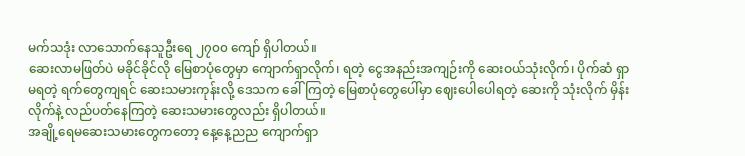မက်သဒုံး လာသောက်နေသူဦးရေ ၂၇၀၀ ကျော် ရှိပါတယ်။
ဆေးလာမဖြတ်ပဲ မခိုင်ခိုင်လို မြေစာပုံတွေမှာ ကျောက်ရှာလိုက်၊ ရတဲ့ ငွေအနည်းအကျဉ်းကို ဆေးဝယ်သုံးလိုက်၊ ပိုက်ဆံ ရှာမရတဲ့ ရက်တွေကျရင် ဆေးသမားကုန်းလို့ ဒေသက ခေါ်ကြတဲ့ မြေစာပုံတွေပေါ်မှာ ဈေးပေါပေါရတဲ့ ဆေးကို သုံးလိုက် မှိန်းလိုက်နဲ့ လည်ပတ်နေကြတဲ့ ဆေးသမားတွေလည်း ရှိပါတယ်။
အချို့ရေမဆေးသမားတွေကတော့ နေ့နေ့ညည ကျောက်ရှာ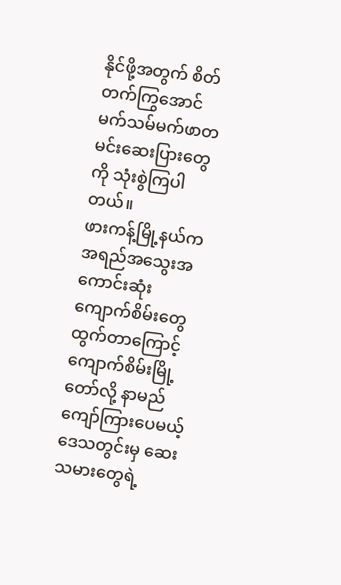နိုင်ဖို့အတွက် စိတ်တက်ကြွအောင် မက်သမ်မက်ဖာတမင်းဆေးပြားတွေကို သုံးစွဲကြပါတယ်။
ဖားကန့်မြို့နယ်က အရည်အသွေးအကောင်းဆုံး ကျောက်စိမ်းတွေ ထွက်တာကြောင့် ကျောက်စိမ်းမြို့တော်လို့ နာမည်ကျော်ကြားပေမယ့် ဒေသတွင်းမှ ဆေးသမားတွေရဲ့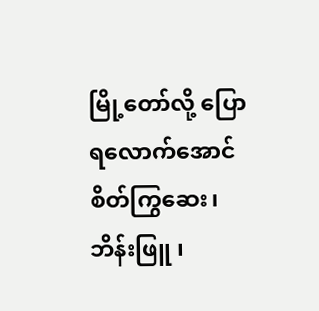မြို့တော်လို့ ပြောရလောက်အောင် စိတ်ကြွဆေး၊ ဘိန်းဖြူ ၊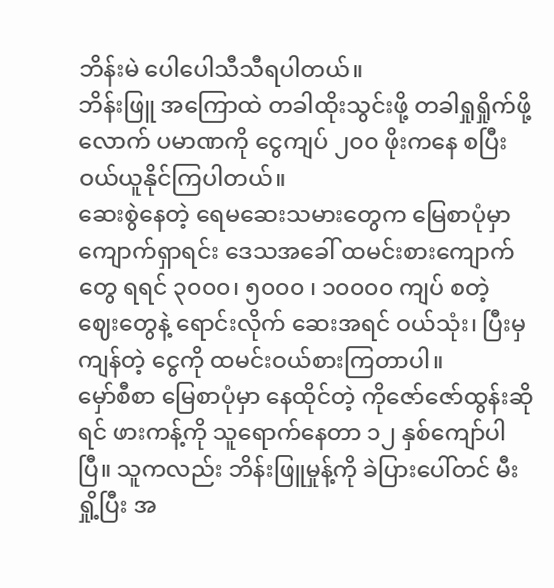ဘိန်းမဲ ပေါပေါသီသီရပါတယ်။
ဘိန်းဖြူ အကြောထဲ တခါထိုးသွင်းဖို့ တခါရှုရှိုက်ဖို့လောက် ပမာဏကို ငွေကျပ် ၂၀၀ ဖိုးကနေ စပြီး ဝယ်ယူနိုင်ကြပါတယ်။
ဆေးစွဲနေတဲ့ ရေမဆေးသမားတွေက မြေစာပုံမှာ ကျောက်ရှာရင်း ဒေသအခေါ် ထမင်းစားကျောက်တွေ ရရင် ၃၀၀၀၊ ၅၀၀၀ ၊ ၁၀၀၀၀ ကျပ် စတဲ့ ဈေးတွေနဲ့ ရောင်းလိုက် ဆေးအရင် ဝယ်သုံး၊ ပြီးမှ ကျန်တဲ့ ငွေကို ထမင်းဝယ်စားကြတာပါ။
မှော်စီစာ မြေစာပုံမှာ နေထိုင်တဲ့ ကိုဇော်ဇော်ထွန်းဆိုရင် ဖားကန့်ကို သူရောက်နေတာ ၁၂ နှစ်ကျော်ပါပြီ။ သူကလည်း ဘိန်းဖြူမှုန့်ကို ခဲပြားပေါ်တင် မီးရှို့ပြီး အ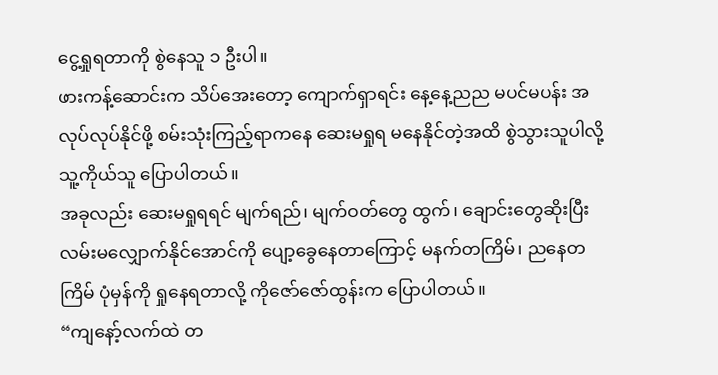ငွေ့ရှုရတာကို စွဲနေသူ ၁ ဦးပါ။
ဖားကန့်ဆောင်းက သိပ်အေးတော့ ကျောက်ရှာရင်း နေ့နေ့ညည မပင်မပန်း အလုပ်လုပ်နိုင်ဖို့ စမ်းသုံးကြည့်ရာကနေ ဆေးမရှုရ မနေနိုင်တဲ့အထိ စွဲသွားသူပါလို့ သူ့ကိုယ်သူ ပြောပါတယ်။
အခုလည်း ဆေးမရှုရရင် မျက်ရည်၊ မျက်ဝတ်တွေ ထွက်၊ ချောင်းတွေဆိုးပြီး လမ်းမလျှောက်နိုင်အောင်ကို ပျော့ခွေနေတာကြောင့် မနက်တကြိမ်၊ ညနေတကြိမ် ပုံမှန်ကို ရှုနေရတာလို့ ကိုဇော်ဇော်ထွန်းက ပြောပါတယ်။
“ကျနော့်လက်ထဲ တ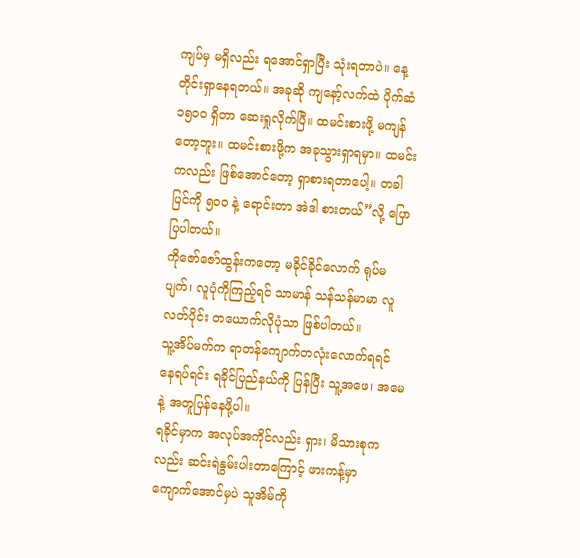ကျပ်မှ မရှိလည်း ရအောင်ရှာပြီး သုံးရတာပဲ။ နေ့တိုင်းရှာနေရတယ်။ အခုဆို ကျနော့်လက်ထဲ ပိုက်ဆံ ၁၅၀၀ ရှိတာ ဆေးရှုလိုက်ပြီ။ ထမင်းစားဖို့ မကျန်တော့ဘူး။ ထမင်းစားဖို့က အခုသွားရှာရမှာ။ ထမင်းကလည်း ဖြစ်အောင်တော့ ရှာစားရတာပေါ့။ တခါပြင်ကို ၅၀၀ နဲ့ ရောင်းတာ အဲဒါ စားတယ်”လို့ ပြောပြပါတယ်။
ကိုဇော်ဇော်ထွန်းကတော့ မခိုင်ခိုင်လောက် ရုပ်မပျက်၊ လူပုံကိုကြည့်ရင် သာမာန် သန်သန်မာမာ လူလတ်ပိုင်း တယောက်လိုပုံသာ ဖြစ်ပါတယ်။
သူ့အိပ်မက်က ရာတန်ကျောက်တလုံးလောက်ရရင် နေရပ်ရင်း ရခိုင်ပြည်နယ်ကို ပြန်ပြီး သူ့အဖေ၊ အမေနဲ့ အတူပြန်နေဖို့ပါ။
ရခိုင်မှာက အလုပ်အကိုင်လည်း ရှား၊ မိသားစုကလည်း ဆင်းရဲနွမ်းပါးတာကြောင့် ဖားကန့်မှာ ကျောက်အောင်မှပဲ သူအိမ်ကို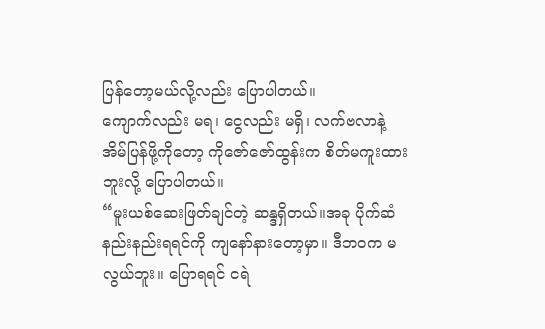ပြန်တော့မယ်လို့လည်း ပြောပါတယ်။
ကျောက်လည်း မရ၊ ငွေလည်း မရှိ၊ လက်ဗလာနဲ့ အိမ်ပြန်ဖို့ကိုတော့ ကိုဇော်ဇော်ထွန်းက စိတ်မကူးထားဘူးလို့ ပြောပါတယ်။
“မူးယစ်ဆေးဖြတ်ချင်တဲ့ ဆန္ဒရှိတယ်။အခု ပိုက်ဆံနည်းနည်းရရင်ကို ကျနော်နားတော့မှာ။ ဒီဘဝက မလွယ်ဘူး။ ပြောရရင် ငရဲ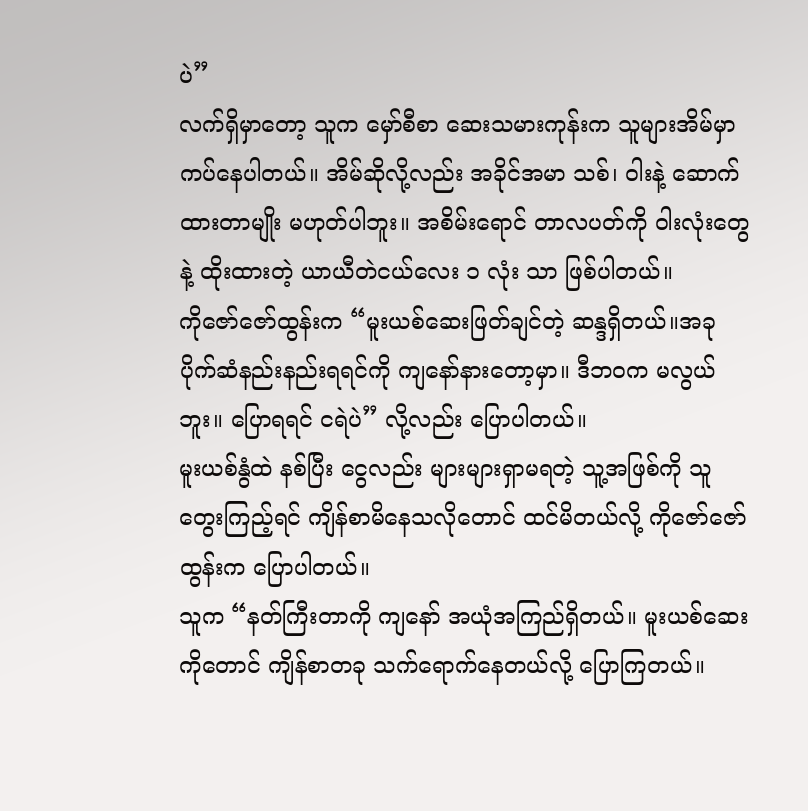ပဲ”
လက်ရှိမှာတော့ သူက မှော်စီစာ ဆေးသမားကုန်းက သူများအိမ်မှာ ကပ်နေပါတယ်။ အိမ်ဆိုလို့လည်း အခိုင်အမာ သစ်၊ ဝါးနဲ့ ဆောက်ထားတာမျိုး မဟုတ်ပါဘူး။ အစိမ်းရောင် တာလပတ်ကို ဝါးလုံးတွေနဲ့ ထိုးထားတဲ့ ယာယီတဲငယ်လေး ၁ လုံး သာ ဖြစ်ပါတယ်။
ကိုဇော်ဇော်ထွန်းက “မူးယစ်ဆေးဖြတ်ချင်တဲ့ ဆန္ဒရှိတယ်။အခု ပိုက်ဆံနည်းနည်းရရင်ကို ကျနော်နားတော့မှာ။ ဒီဘဝက မလွယ်ဘူး။ ပြောရရင် ငရဲပဲ” လို့လည်း ပြောပါတယ်။
မူးယစ်နွံထဲ နစ်ပြီး ငွေလည်း များများရှာမရတဲ့ သူ့အဖြစ်ကို သူ တွေးကြည့်ရင် ကျိန်စာမိနေသလိုတောင် ထင်မိတယ်လို့ ကိုဇော်ဇော်ထွန်းက ပြောပါတယ်။
သူက “နတ်ကြီးတာကို ကျနော် အယုံအကြည်ရှိတယ်။ မူးယစ်ဆေးကိုတောင် ကျိန်စာတခု သက်ရောက်နေတယ်လို့ ပြောကြတယ်။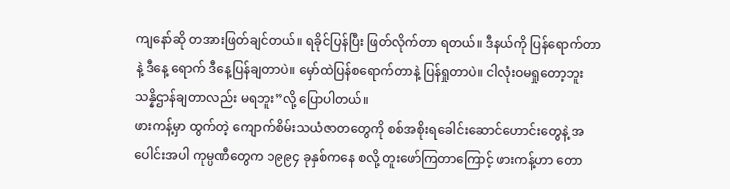ကျနော်ဆို တအားဖြတ်ချင်တယ်။ ရခိုင်ပြန်ပြီး ဖြတ်လိုက်တာ ရတယ်။ ဒီနယ်ကို ပြန်ရောက်တာနဲ့ ဒီနေ့ ရောက် ဒီနေ့ပြန်ချတာပဲ။ မှော်ထဲပြန်စရောက်တာနဲ့ ပြန်ရှုတာပဲ။ ငါလုံးဝမရှုတော့ဘူး သန္နိဌာန်ချတာလည်း မရဘူး”လို့ ပြောပါတယ်။
ဖားကန့်မှာ ထွက်တဲ့ ကျောက်စိမ်းသယံဇာတတွေကို စစ်အစိုးရခေါင်းဆောင်ဟောင်းတွေနဲ့ အပေါင်းအပါ ကုမ္ပဏီတွေက ၁၉၉၄ ခုနှစ်ကနေ စလို့ တူးဖော်ကြတာကြောင့် ဖားကန့်ဟာ တော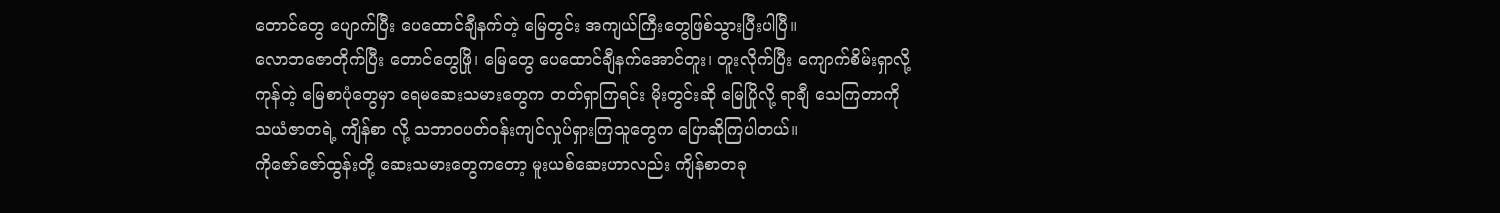တောင်တွေ ပျောက်ပြီး ပေထောင်ချီနက်တဲ့ မြေတွင်း အကျယ်ကြီးတွေဖြစ်သွားပြီးပါပြီ။
လောဘဇောတိုက်ပြီး တောင်တွေဖြို၊ မြေတွေ ပေထောင်ချီနက်အောင်တူး၊ တူးလိုက်ပြီး ကျောက်စိမ်းရှာလို့ ကုန်တဲ့ မြေစာပုံတွေမှာ ရေမဆေးသမားတွေက တတ်ရှာကြရင်း မိုးတွင်းဆို မြေပြိုလို့ ရာချီ သေကြတာကို သယံဇာတရဲ့ ကျိန်စာ လို့ သဘာဝပတ်ဝန်းကျင်လှုပ်ရှားကြသူတွေက ပြောဆိုကြပါတယ်။
ကိုဇော်ဇော်ထွန်းတို့ ဆေးသမားတွေကတော့ မူးယစ်ဆေးဟာလည်း ကျိန်စာတခု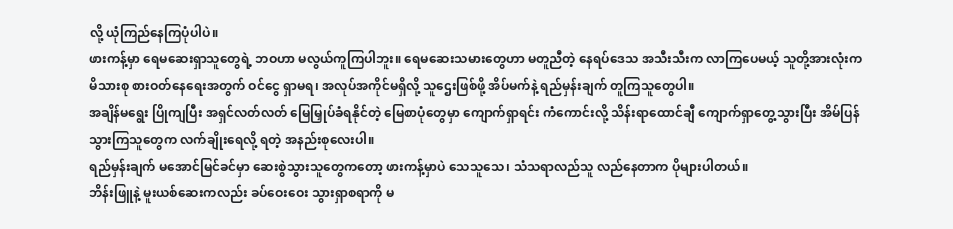လို့ ယုံကြည်နေကြပုံပါပဲ။
ဖားကန့်မှာ ရေမဆေးရှာသူတွေရဲ့ ဘဝဟာ မလွယ်ကူကြပါဘူး။ ရေမဆေးသမားတွေဟာ မတူညီတဲ့ နေရပ်ဒေသ အသီးသီးက လာကြပေမယ့် သူတို့အားလုံးက မိသားစု စားဝတ်နေရေးအတွက် ဝင်ငွေ ရှာမရ၊ အလုပ်အကိုင်မရှိလို့ သူဌေးဖြစ်ဖို့ အိပ်မက်နဲ့ ရည်မှန်းချက် တူကြသူတွေပါ။
အချိန်မရွေး ပြိုကျပြီး အရှင်လတ်လတ် မြေမြှုပ်ခံရနိုင်တဲ့ မြေစာပုံတွေမှာ ကျောက်ရှာရင်း ကံကောင်းလို့ သိန်းရာထောင်ချီ ကျောက်ရှာတွေ့သွားပြီး အိမ်ပြန်သွားကြသူတွေက လက်ချိုးရေလို့ ရတဲ့ အနည်းစုလေးပါ။
ရည်မှန်းချက် မအောင်မြင်ခင်မှာ ဆေးစွဲသွားသူတွေကတော့ ဖားကန့်မှာပဲ သေသူသေ၊ သံသရာလည်သူ လည်နေတာက ပိုများပါတယ်။
ဘိန်းဖြူနဲ့ မူးယစ်ဆေးကလည်း ခပ်ဝေးဝေး သွားရှာစရာကို မ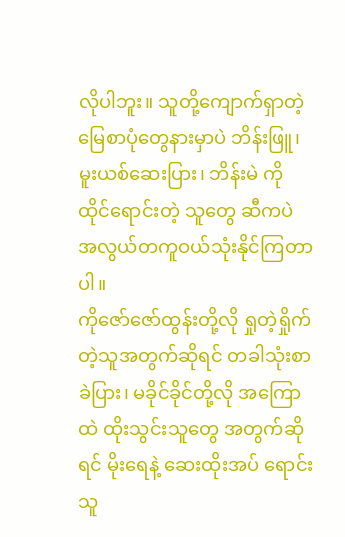လိုပါဘူး။ သူတို့ကျောက်ရှာတဲ့ မြေစာပုံတွေနားမှာပဲ ဘိန်းဖြူ၊ မူးယစ်ဆေးပြား၊ ဘိန်းမဲ ကို ထိုင်ရောင်းတဲ့ သူတွေ ဆီကပဲ အလွယ်တကူဝယ်သုံးနိုင်ကြတာပါ။
ကိုဇော်ဇော်ထွန်းတို့လို ရှုတဲ့ရှိုက်တဲ့သူအတွက်ဆိုရင် တခါသုံးစာ ခဲပြား၊ မခိုင်ခိုင်တို့လို အကြောထဲ ထိုးသွင်းသူတွေ အတွက်ဆိုရင် မိုးရေနဲ့ ဆေးထိုးအပ် ရောင်းသူ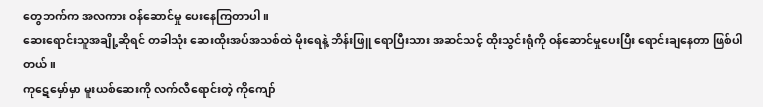တွေဘက်က အလကား ဝန်ဆောင်မှု ပေးနေကြတာပါ။
ဆေးရောင်းသူအချို့ဆိုရင် တခါသုံး ဆေးထိုးအပ်အသစ်ထဲ မိုးရေနဲ့ ဘိန်းဖြူ ရောပြီးသား အဆင်သင့် ထိုးသွင်းရုံကို ဝန်ဆောင်မှုပေးပြီး ရောင်းချနေတာ ဖြစ်ပါတယ်။
ကုဋေမှော်မှာ မူးယစ်ဆေးကို လက်လီရောင်းတဲ့ ကိုကျော်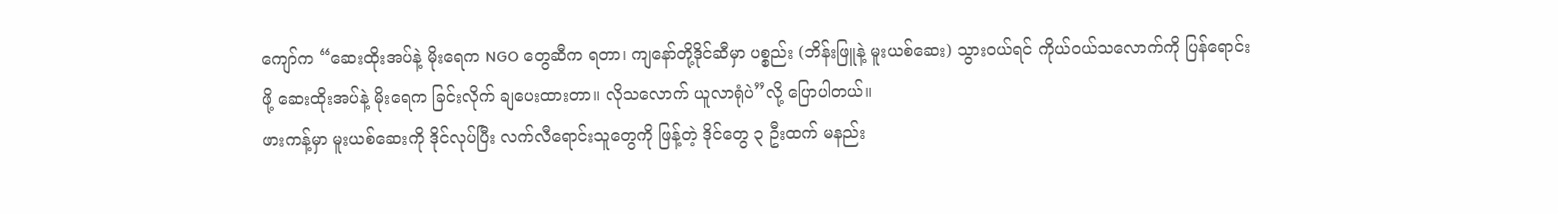ကျော်က “ဆေးထိုးအပ်နဲ့ မိုးရေက NGO တွေဆီက ရတာ၊ ကျနော်တို့ဒိုင်ဆီမှာ ပစ္စည်း (ဘိန်းဖြူနဲ့ မူးယစ်ဆေး) သွားဝယ်ရင် ကိုယ်ဝယ်သလောက်ကို ပြန်ရောင်းဖို့ ဆေးထိုးအပ်နဲ့ မိုးရေက ခြင်းလိုက် ချပေးထားတာ။ လိုသလောက် ယူလာရုံပဲ”လို့ ပြောပါတယ်။
ဖားကန့်မှာ မူးယစ်ဆေးကို ဒိုင်လုပ်ပြီး လက်လီရောင်းသူတွေကို ဖြန့်တဲ့ ဒိုင်တွေ ၃ ဦးထက် မနည်း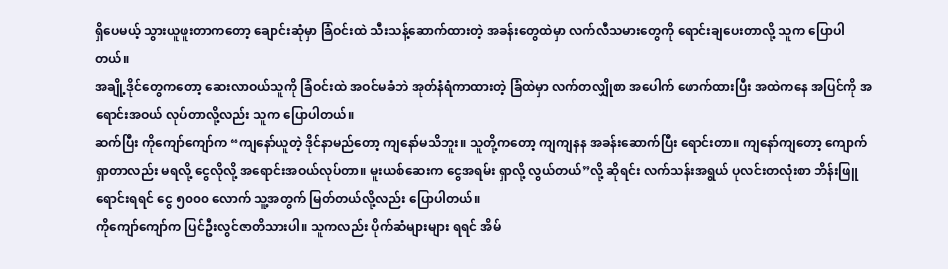ရှိပေမယ့် သွားယူဖူးတာကတော့ ချောင်းဆုံမှာ ခြံဝင်းထဲ သီးသန့်ဆောက်ထားတဲ့ အခန်းတွေထဲမှာ လက်လီသမားတွေကို ရောင်းချပေးတာလို့ သူက ပြောပါတယ်။
အချို့ဒိုင်တွေကတော့ ဆေးလာဝယ်သူကို ခြံဝင်းထဲ အဝင်မခံဘဲ အုတ်နံရံကာထားတဲ့ ခြံထဲမှာ လက်တလျှိုစာ အပေါက် ဖောက်ထားပြီး အထဲကနေ အပြင်ကို အရောင်းအဝယ် လုပ်တာလို့လည်း သူက ပြောပါတယ်။
ဆက်ပြီး ကိုကျော်ကျော်က “ကျနော်ယူတဲ့ ဒိုင်နာမည်တော့ ကျနော်မသိဘူး။ သူတို့ကတော့ ကျကျနန အခန်းဆောက်ပြီး ရောင်းတာ။ ကျနော်ကျတော့ ကျောက်ရှာတာလည်း မရလို့ ငွေလိုလို့ အရောင်းအဝယ်လုပ်တာ။ မူးယစ်ဆေးက ငွေအရမ်း ရှာလို့ လွယ်တယ်”လို့ ဆိုရင်း လက်သန်းအရွယ် ပုလင်းတလုံးစာ ဘိန်းဖြူရောင်းရရင် ငွေ ၅၀၀၀ လောက် သူ့အတွက် မြတ်တယ်လို့လည်း ပြောပါတယ်။
ကိုကျော်ကျော်က ပြင်ဦးလွင်ဇာတိသားပါ။ သူကလည်း ပိုက်ဆံများများ ရရင် အိမ်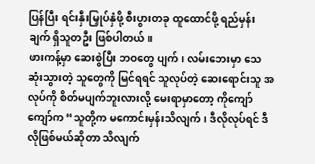ပြန်ပြီး ရင်းနှီးမြှုပ်နှံဖို့ စီးပွားတခု ထူထောင်ဖို့ ရည်မှန်းချက် ရှိသူတဦး ဖြစ်ပါတယ်။
ဖားကန့်မှာ ဆေးစွဲပြီး ဘဝတွေ ပျက်၊ လမ်းဘေးမှာ သေဆုံးသွားတဲ့ သူတွေကို မြင်ရရင် သူလုပ်တဲ့ ဆေးရောင်းသူ အလုပ်ကို စိတ်မပျက်ဘူးလားလို့ မေးရာမှာတော့ ကိုကျော်ကျော်က “သူတို့က မကောင်းမှန်းသိလျက်၊ ဒီလိုလုပ်ရင် ဒီလိုဖြစ်မယ်ဆိုတာ သိလျက်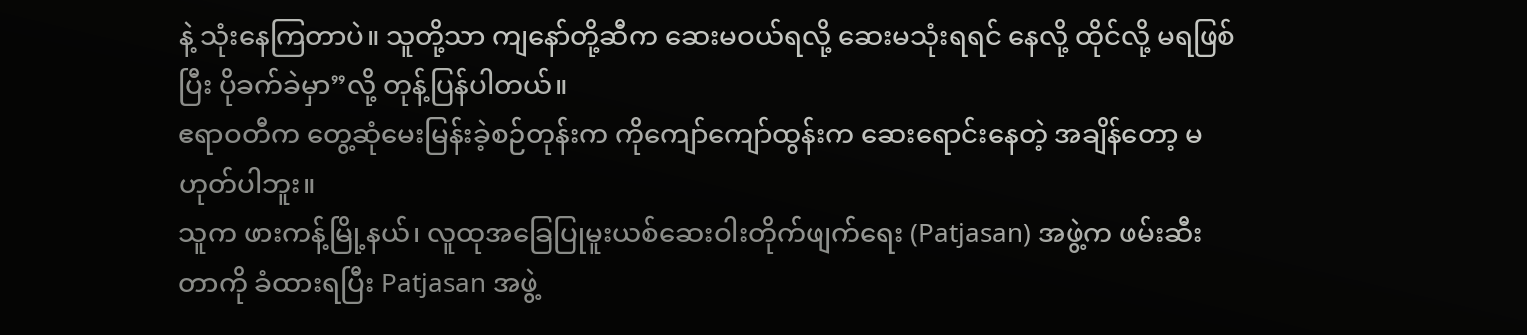နဲ့ သုံးနေကြတာပဲ။ သူတို့သာ ကျနော်တို့ဆီက ဆေးမဝယ်ရလို့ ဆေးမသုံးရရင် နေလို့ ထိုင်လို့ မရဖြစ်ပြီး ပိုခက်ခဲမှာ”လို့ တုန့်ပြန်ပါတယ်။
ဧရာဝတီက တွေ့ဆုံမေးမြန်းခဲ့စဉ်တုန်းက ကိုကျော်ကျော်ထွန်းက ဆေးရောင်းနေတဲ့ အချိန်တော့ မဟုတ်ပါဘူး။
သူက ဖားကန့်မြို့နယ်၊ လူထုအခြေပြုမူးယစ်ဆေးဝါးတိုက်ဖျက်ရေး (Patjasan) အဖွဲ့က ဖမ်းဆီးတာကို ခံထားရပြီး Patjasan အဖွဲ့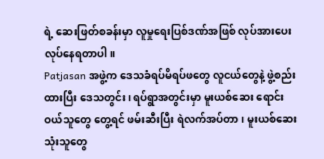ရဲ့ ဆေးဖြတ်စခန်းမှာ လူမှုရေးပြစ်ဒဏ်အဖြစ် လုပ်အားပေး လုပ်နေရတာပါ။
Patjasan အဖွဲ့က ဒေသခံရပ်မိရပ်ဖတွေ လူငယ်တွေနဲ့ ဖွဲ့စည်းထားပြီး ဒေသတွင်း၊ ရပ်ရွာအတွင်းမှာ မူးယစ်ဆေး ရောင်းဝယ်သူတွေ တွေ့ရင် ဖမ်းဆီးပြီး ရဲလက်အပ်တာ၊ မူးယစ်ဆေးသုံးသူတွေ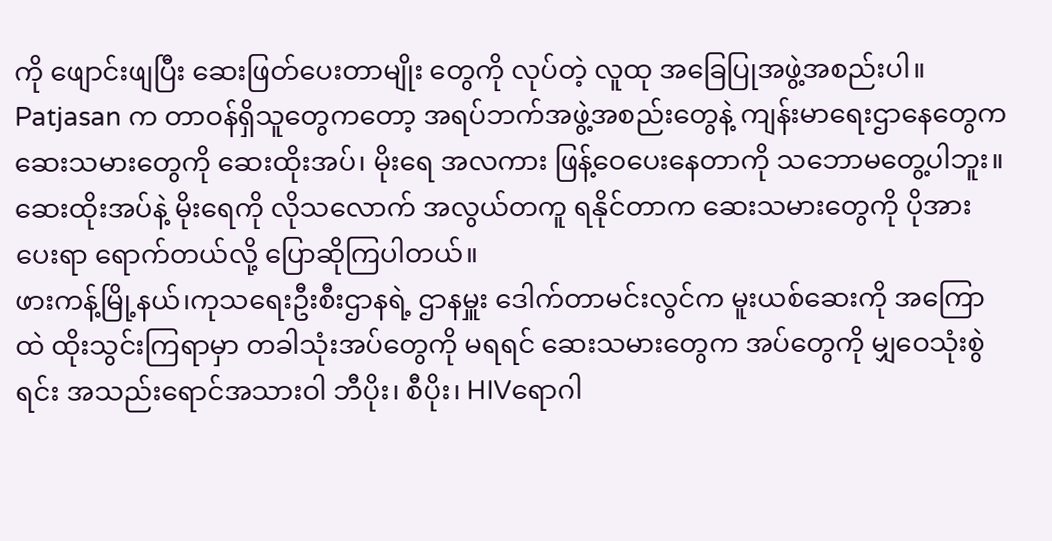ကို ဖျောင်းဖျပြီး ဆေးဖြတ်ပေးတာမျိုး တွေကို လုပ်တဲ့ လူထု အခြေပြုအဖွဲ့အစည်းပါ။
Patjasan က တာဝန်ရှိသူတွေကတော့ အရပ်ဘက်အဖွဲ့အစည်းတွေနဲ့ ကျန်းမာရေးဌာနေတွေက ဆေးသမားတွေကို ဆေးထိုးအပ်၊ မိုးရေ အလကား ဖြန့်ဝေပေးနေတာကို သဘောမတွေ့ပါဘူး။
ဆေးထိုးအပ်နဲ့ မိုးရေကို လိုသလောက် အလွယ်တကူ ရနိုင်တာက ဆေးသမားတွေကို ပိုအားပေးရာ ရောက်တယ်လို့ ပြောဆိုကြပါတယ်။
ဖားကန့်မြို့နယ်၊ကုသရေးဦးစီးဌာနရဲ့ ဌာနမှူး ဒေါက်တာမင်းလွင်က မူးယစ်ဆေးကို အကြောထဲ ထိုးသွင်းကြရာမှာ တခါသုံးအပ်တွေကို မရရင် ဆေးသမားတွေက အပ်တွေကို မျှဝေသုံးစွဲရင်း အသည်းရောင်အသားဝါ ဘီပိုး၊ စီပိုး၊ HIVရောဂါ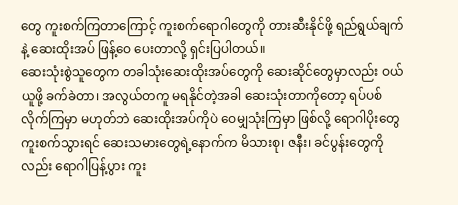တွေ ကူးစက်ကြတာကြောင့် ကူးစက်ရောဂါတွေကို တားဆီးနိုင်ဖို့ ရည်ရွယ်ချက်နဲ့ ဆေးထိုးအပ် ဖြန့်ဝေ ပေးတာလို့ ရှင်းပြပါတယ်။
ဆေးသုံးစွဲသူတွေက တခါသုံးဆေးထိုးအပ်တွေကို ဆေးဆိုင်တွေမှာလည်း ဝယ်ယူဖို့ ခက်ခဲတာ၊ အလွယ်တကူ မရနိုင်တဲ့အခါ ဆေးသုံးတာကိုတော့ ရပ်ပစ်လိုက်ကြမှာ မဟုတ်ဘဲ ဆေးထိုးအပ်ကိုပဲ ဝေမျှသုံးကြမှာ ဖြစ်လို့ ရောဂါပိုးတွေ ကူးစက်သွားရင် ဆေးသမားတွေရဲ့နောက်က မိသားစု၊ ဇနီး၊ ခင်ပွန်းတွေကိုလည်း ရောဂါပြန့်ပွား ကူး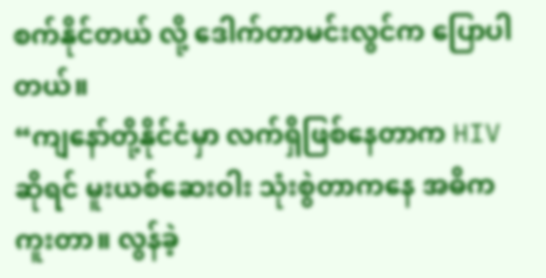စက်နိုင်တယ် လို့ ဒေါက်တာမင်းလွင်က ပြောပါတယ်။
“ကျနော်တို့နိုင်ငံမှာ လက်ရှိဖြစ်နေတာက HIV ဆိုရင် မူးယစ်ဆေးဝါး သုံးစွဲတာကနေ အဓိက ကူးတာ။ လွန်ခဲ့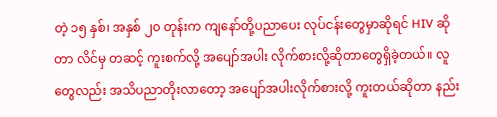တဲ့ ၁၅ နှစ်၊ အနှစ် ၂၀ တုန်းက ကျနော်တို့ပညာပေး လုပ်ငန်းတွေမှာဆိုရင် HIV ဆိုတာ လိင်မှ တဆင့် ကူးစက်လို့ အပျော်အပါး လိုက်စားလို့ဆိုတာတွေရှိခဲ့တယ်။ လူတွေလည်း အသိပညာတိုးလာတော့ အပျော်အပါးလိုက်စားလို့ ကူးတယ်ဆိုတာ နည်း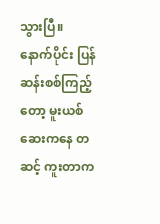သွားပြီ။ နောက်ပိုင်း ပြန်ဆန်းစစ်ကြည့်တော့ မူးယစ်ဆေးကနေ တဆင့် ကူးတာက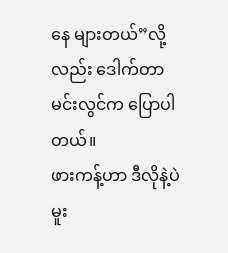နေ များတယ်”လို့လည်း ဒေါက်တာ မင်းလွင်က ပြောပါတယ်။
ဖားကန့်ဟာ ဒီလိုနဲ့ပဲ မူး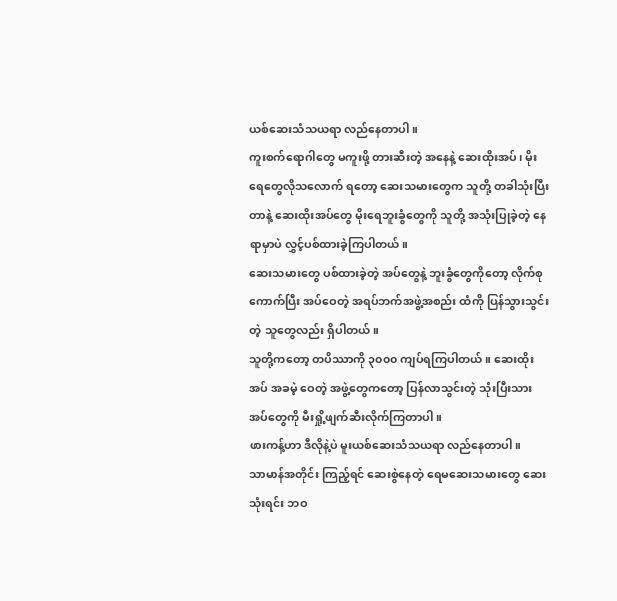ယစ်ဆေးသံသယရာ လည်နေတာပါ။
ကူးစက်ရောဂါတွေ မကူးဖို့ တားဆီးတဲ့ အနေနဲ့ ဆေးထိုးအပ်၊ မိုးရေတွေလိုသလောက် ရတော့ ဆေးသမားတွေက သူတို့ တခါသုံးပြီးတာနဲ့ ဆေးထိုးအပ်တွေ မိုးရေဘူးခွံတွေကို သူတို့ အသုံးပြုခဲ့တဲ့ နေရာမှာပဲ လွှင့်ပစ်ထားခဲ့ကြပါတယ်။
ဆေးသမားတွေ ပစ်ထားခဲ့တဲ့ အပ်တွေနဲ့ ဘူးခွံတွေကိုတော့ လိုက်စုကောက်ပြီး အပ်ဝေတဲ့ အရပ်ဘက်အဖွဲ့အစည်း ထံကို ပြန်သွားသွင်းတဲ့ သူတွေလည်း ရှိပါတယ်။
သူတို့ကတော့ တပိဿာကို ၃၀၀၀ ကျပ်ရကြပါတယ်။ ဆေးထိုးအပ် အခမဲ့ ဝေတဲ့ အဖွဲ့တွေကတော့ ပြန်လာသွင်းတဲ့ သုံးပြီးသား အပ်တွေကို မီးရှို့ဖျက်ဆီးလိုက်ကြတာပါ။
ဖားကန့်ဟာ ဒီလိုနဲ့ပဲ မူးယစ်ဆေးသံသယရာ လည်နေတာပါ။
သာမာန်အတိုင်း ကြည့်ရင် ဆေးစွဲနေတဲ့ ရေမဆေးသမားတွေ ဆေးသုံးရင်း ဘဝ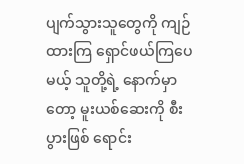ပျက်သွားသူတွေကို ကျဉ်ထားကြ ရှောင်ဖယ်ကြပေမယ့် သူတို့ရဲ့ နောက်မှာတော့ မူးယစ်ဆေးကို စီးပွားဖြစ် ရောင်း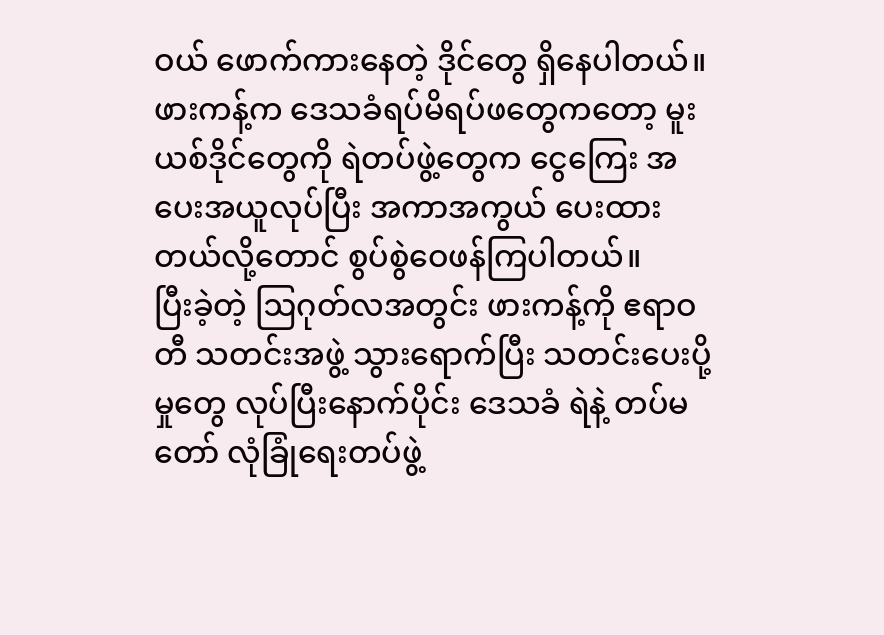ဝယ် ဖောက်ကားနေတဲ့ ဒိုင်တွေ ရှိနေပါတယ်။
ဖားကန့်က ဒေသခံရပ်မိရပ်ဖတွေကတော့ မူးယစ်ဒိုင်တွေကို ရဲတပ်ဖွဲ့တွေက ငွေကြေး အပေးအယူလုပ်ပြီး အကာအကွယ် ပေးထားတယ်လို့တောင် စွပ်စွဲဝေဖန်ကြပါတယ်။
ပြီးခဲ့တဲ့ ဩဂုတ်လအတွင်း ဖားကန့်ကို ဧရာဝတီ သတင်းအဖွဲ့ သွားရောက်ပြီး သတင်းပေးပို့မှုတွေ လုပ်ပြီးနောက်ပိုင်း ဒေသခံ ရဲနဲ့ တပ်မတော် လုံခြုံရေးတပ်ဖွဲ့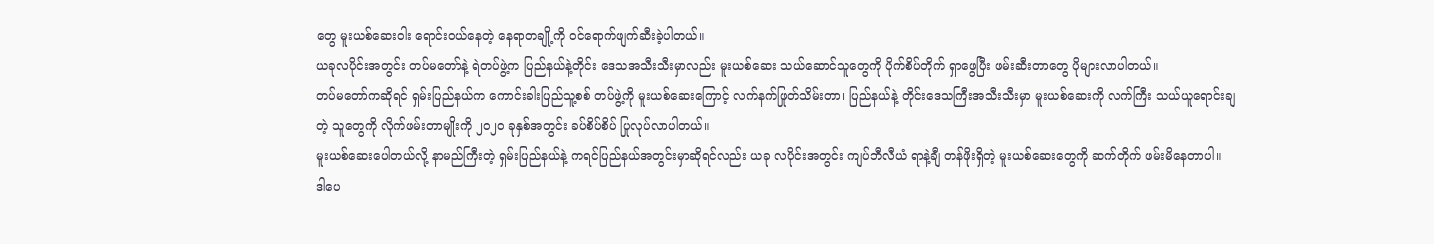တွေ မူးယစ်ဆေးဝါး ရောင်းဝယ်နေတဲ့ နေရာတချို့ကို ဝင်ရောက်ဖျက်ဆီးခဲ့ပါတယ်။
ယခုလပိုင်းအတွင်း တပ်မတော်နဲ့ ရဲတပ်ဖွဲ့က ပြည်နယ်နဲ့တိုင်း ဒေသအသီးသီးမှာလည်း မူးယစ်ဆေး သယ်ဆောင်သူတွေကို ပိုက်စိပ်တိုက် ရှာဖွေပြီး ဖမ်းဆီးတာတွေ ပိုများလာပါတယ်။
တပ်မတော်ကဆိုရင် ရှမ်းပြည်နယ်က ကောင်းခါးပြည်သူ့စစ် တပ်ဖွဲ့ကို မူးယစ်ဆေးကြောင့် လက်နက်ဖြုတ်သိမ်းတာ၊ ပြည်နယ်နဲ့ တိုင်းဒေသကြီးအသီးသီးမှာ မူးယစ်ဆေးကို လက်ကြီး သယ်ယူရောင်းချတဲ့ သူတွေကို လိုက်ဖမ်းတာမျိုးကို ၂၀၂၀ ခုနှစ်အတွင်း ခပ်စိပ်စိပ် ပြုလုပ်လာပါတယ်။
မူးယစ်ဆေးပေါတယ်လို့ နာမည်ကြီးတဲ့ ရှမ်းပြည်နယ်နဲ့ ကရင်ပြည်နယ်အတွင်းမှာဆိုရင်လည်း ယခု လပိုင်းအတွင်း ကျပ်ဘီလီယံ ရာနဲ့ချီ တန်ဖိုးရှိတဲ့ မူးယစ်ဆေးတွေကို ဆက်တိုက် ဖမ်းမိနေတာပါ။
ဒါပေ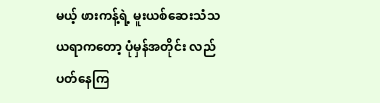မယ့် ဖားကန့်ရဲ့ မူးယစ်ဆေးသံသယရာကတော့ ပုံမှန်အတိုင်း လည်ပတ်နေကြ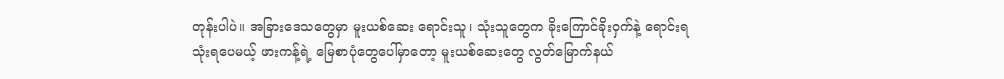တုန်းပါပဲ။ အခြားဒေသတွေမှာ မူးယစ်ဆေး ရောင်းသူ၊ သုံးသူတွေက ခိုးကြောင်ခိုးဝှက်နဲ့ ရောင်းရ သုံးရပေမယ့် ဖားကန့်ရဲ့ မြေစာပုံတွေပေါ်မှာတော့ မူးယစ်ဆေးတွေ လွတ်မြောက်နယ်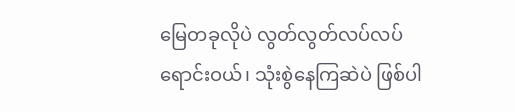မြေတခုလိုပဲ လွတ်လွတ်လပ်လပ် ရောင်းဝယ်၊ သုံးစွဲနေကြဆဲပဲ ဖြစ်ပါ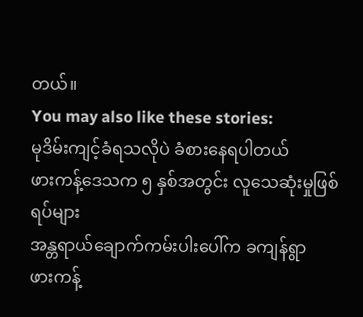တယ်။
You may also like these stories:
မုဒိမ်းကျင့်ခံရသလိုပဲ ခံစားနေရပါတယ်
ဖားကန့်ဒေသက ၅ နှစ်အတွင်း လူသေဆုံးမှုဖြစ်ရပ်များ
အန္တရာယ်ချောက်ကမ်းပါးပေါ်က ခကျန်ရွာ
ဖားကန့်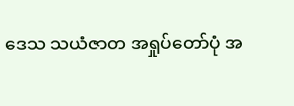ဒေသ သယံဇာတ အရှုပ်တော်ပုံ အ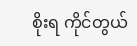စိုးရ ကိုင်တွယ်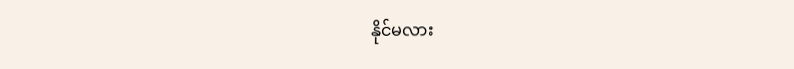နိုင်မလား